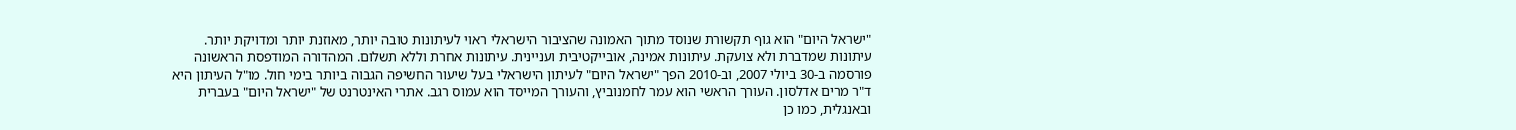"ישראל היום" הוא גוף תקשורת שנוסד מתוך האמונה שהציבור הישראלי ראוי לעיתונות טובה יותר, מאוזנת יותר ומדויקת יותר. עיתונות שמדברת ולא צועקת. עיתונות אמינה, אובייקטיבית ועניינית. עיתונות אחרת וללא תשלום. המהדורה המודפסת הראשונה פורסמה ב-30 ביולי 2007, וב-2010 הפך "ישראל היום" לעיתון הישראלי בעל שיעור החשיפה הגבוה ביותר בימי חול. מו"ל העיתון היא ד"ר מרים אדלסון. העורך הראשי הוא עמר לחמנוביץ, והעורך המייסד הוא עמוס רגב. אתרי האינטרנט של "ישראל היום" בעברית ובאנגלית, כמו כן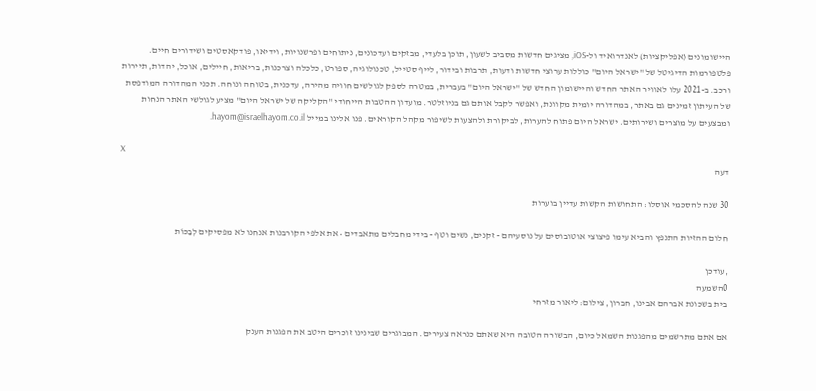היישומונים (אפליקציות) לאנדרואיד ול-iOS, מציגים חדשות מסביב לשעון, תוכן בלעדי, מבזקים ועדכונים, ניתוחים ופרשנויות, וידיאו, פודקאסטים ושידורים חיים. פלטפורמות הדיגיטל של "ישראל היום" כוללות ערוצי חדשות ודעות, תרבות ובידור, לייף סטייל, טכנולוגיה, ספורט, כלכלה וצרכנות, בריאות, חיילים, אוכל, יהדות, תיירות ורכב. ב-2021 עלו לאוויר האתר החדש והיישומון החדש של "ישראל היום" בעברית, במטרה לספק לגולשים חוויה מהירה, עדכנית, בטוחה ונוחה. תכני המהדורה המודפסת של העיתון זמינים גם באתר, במהדורה יומית מקוונת, ואפשר לקבל אותם גם בניוזלטר. מועדון ההטבות הייחודי "הקליקה של ישראל היום" מציע לגולשי האתר הנחות ומבצעים על מוצרים ושירותים. ישראל היום פתוח להערות, לביקורת ולהצעות לשיפור מקהל הקוראים. פנו אלינו במייל hayom@israelhayom.co.il.

X
דעה

30 שנה להסכמי אוסלו: התחושות הקשות עדיין בוערות

חלום ההזיות התנפץ והביא עימו פיצוצי אוטובוסים על נוסעיהם - זקנים, נשים וטף - בידי מחבלים מתאבדים • את אלפי הקורבנות אנחנו לא מפסיקים לְבַכּוֹת

,עודכן
0השמעה
בית בשכונת אברהם אבינו, חברון, צילום: ליאור מזרחי

אם אתם מתרשמים מהפגנות השמאל כיום, הבשורה הטובה היא שאתם כנראה צעירים. המבוגרים שבינינו זוכרים היטב את הפגנות הענק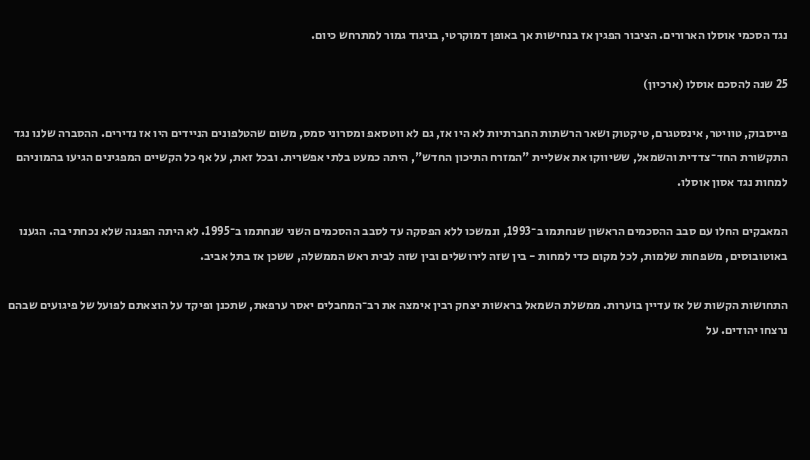נגד הסכמי אוסלו הארורים. הציבור הפגין אז בנחישות אך באופן דמוקרטי, בניגוד גמור למתרחש כיום.

25 שנה להסכם אוסלו (ארכיון)

פייסבוק, טוויטר, אינסטגרם, טיקטוק ושאר הרשתות החברתיות לא היו אז, גם לא ווטסאפ ומסרוני סמס, משום שהטלפונים הניידים היו אז נדירים. ההסברה שלנו נגד התקשורת החד־צדדית והשמאל, ששיווקו את אשליית "המזרח התיכון החדש", היתה כמעט בלתי אפשרית. ובכל זאת, על אף כל הקשיים המפגינים הגיעו בהמוניהם למחות נגד אסון אוסלו.

המאבקים החלו עם סבב ההסכמים הראשון שנחתמו ב־1993, ונמשכו ללא הפסקה עד לסבב ההסכמים השני שנחתמו ב־1995. לא היתה הפגנה שלא נכחתי בה. הגענו באוטובוסים, משפחות שלמות, לכל מקום כדי למחות - בין שזה לירושלים ובין שזה לבית ראש הממשלה, ששכן אז בתל אביב.

התחושות הקשות של אז עדיין בוערות. ממשלת השמאל בראשות יצחק רבין אימצה את רב־המחבלים יאסר ערפאת, שתכנן ופיקד על הוצאתם לפועל של פיגועים שבהם נרצחו יהודים. על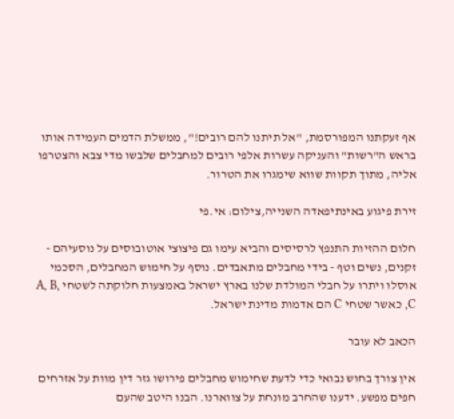אף זעקתנו המפורסמת, "אל תיתנו להם רובים!", ממשלת הדמים העמידה אותו בראש ה"רשות" והעניקה עשרות אלפי רובים למחבלים שלבשו מדי צבא והצטרפו אליה, מתוך תקוות שווא שימגרו את הטרור.

זירת פיגוע באינתיפאדה השנייה,צילום: אי.פי

חלום ההזיות התנפץ לרסיסים והביא עימו גם פיצוצי אוטובוסים על נוסעיהם - זקנים, נשים וטף - בידי מחבלים מתאבדים. נוסף על חימוש המחבלים, הסכמי אוסלו ויתרו על חבלי המולדת שלנו בארץ ישראל באמצעות חלוקתה לשטחי A, B, C, כאשר שטחי C הם אדמות מדינת ישראל.

הכאב לא עובר

אין צורך בחוש נבואי כדי לדעת שחימוש מחבלים פירושו גזר דין מוות על אזרחים חפים מפשע. ידענו שהחרב מונחת על צווארנו. הבנו היטב שהעם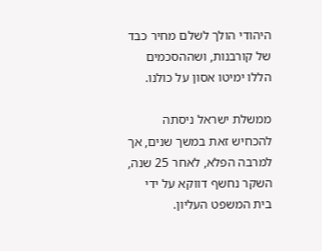היהודי הולך לשלם מחיר כבד של קורבנות, ושההסכמים הללו ימיטו אסון על כולנו.

ממשלת ישראל ניסתה להכחיש זאת במשך שנים, אך למרבה הפלא, לאחר 25 שנה, השקר נחשף דווקא על ידי בית המשפט העליון.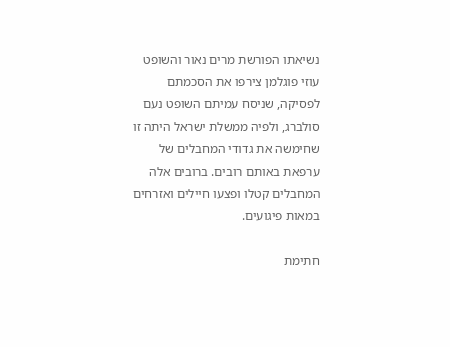נשיאתו הפורשת מרים נאור והשופט עוזי פוגלמן צירפו את הסכמתם לפסיקה, שניסח עמיתם השופט נעם סולברג, ולפיה ממשלת ישראל היתה זו שחימשה את גדודי המחבלים של ערפאת באותם רובים. ברובים אלה המחבלים קטלו ופצעו חיילים ואזרחים במאות פיגועים.

חתימת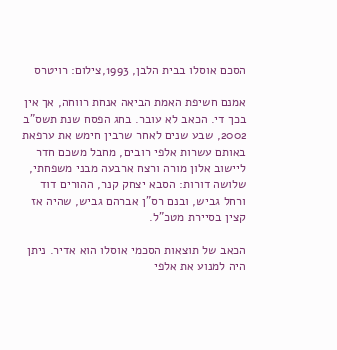הסכם אוסלו בבית הלבן, 1993,צילום: רויטרס

אמנם חשיפת האמת הביאה אנחת רווחה, אך אין בכך די. הכאב לא עובר. בחג הפסח שנת תשס"ב 2002, שבע שנים לאחר שרבין חימש את ערפאת באותם עשרות אלפי רובים, מחבל משכם חדר ליישוב אלון מורה ורצח ארבעה מבני משפחתי, שלושה דורות: הסבא יצחק קנר, ההורים דוד ורחל גביש, ובנם רס"ן אברהם גביש, שהיה אז קצין בסיירת מטכ"ל.

הכאב של תוצאות הסכמי אוסלו הוא אדיר. ניתן היה למנוע את אלפי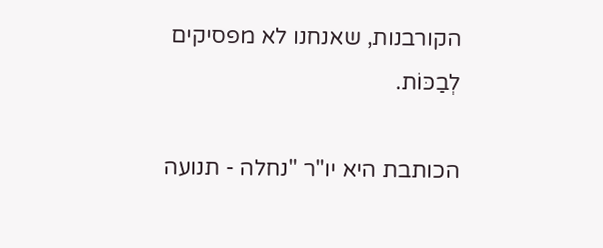הקורבנות, שאנחנו לא מפסיקים לְבַכּוֹת.

הכותבת היא יו"ר "נחלה - תנועה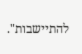להתיישבות".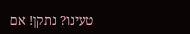טעינו? נתקן! אם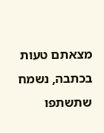מצאתם טעות בכתבה, נשמח שתשתפו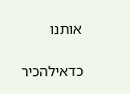אותנו

כדאילהכיר